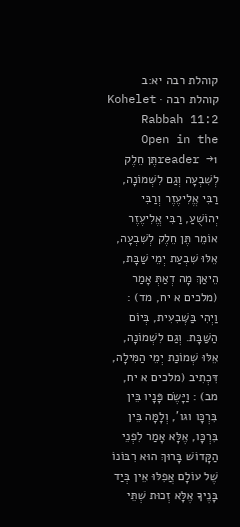קוהלת רבה יא:ב
קוהלת רבה · Kohelet Rabbah 11:2
Open in the reader →1תֶּן חֵלֶק לְשִׁבְעָה וְגַם לִשְׁמוֹנָה, רַבִּי אֱלִיעֶזֶר וְרַבִּי יְהוֹשֻׁעַ, רַבִּי אֱלִיעֶזֶר אוֹמֵר תֶּן חֵלֶק לְשִׁבְעָה, אֵלּוּ שִׁבְעַת יְמֵי שַׁבָּת, הֵיאַךְ מָה דְאַתְּ אָמַר (מלכים א יח, מד) : וַיְהִי בַּשְּׁבִעִית, בְּיוֹם הַשַּׁבָּת. וְגַם לִשְׁמוֹנָה, אֵלּוּ שְׁמוֹנַת יְמֵי הַמִּילָה, דִּכְתִיב (מלכים א יח, מב) : וַיָּשֶׂם פָּנָיו בֵּין בִּרְכָּו וגו', וְלָמָּה בֵּין בִּרְכָּו, אֶלָּא אָמַר לִפְנֵי הַקָּדוֹשׁ בָּרוּךְ הוּא רִבּוֹנוֹ שֶׁל עוֹלָם אֲפִלּוּ אֵין בְּיַד בָּנֶיךָ אֶלָּא זְכוּת שְׁתֵּי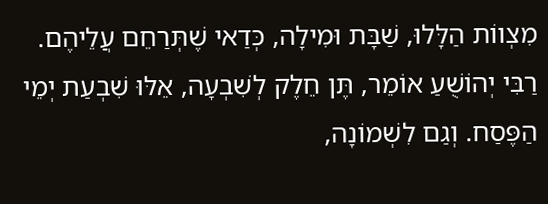מִצְווֹת הַלָּלוּ, שַׁבָּת וּמִילָה, כְּדַאי שֶׁתְּרַחֵם עֲלֵיהֶם. רַבִּי יְהוֹשֻׁעַ אוֹמֵר, תֶּן חֵלֶק לְשִׁבְעָה, אֵלּוּ שִׁבְעַת יְמֵי הַפֶּסַח. וְגַם לִשְׁמוֹנָה,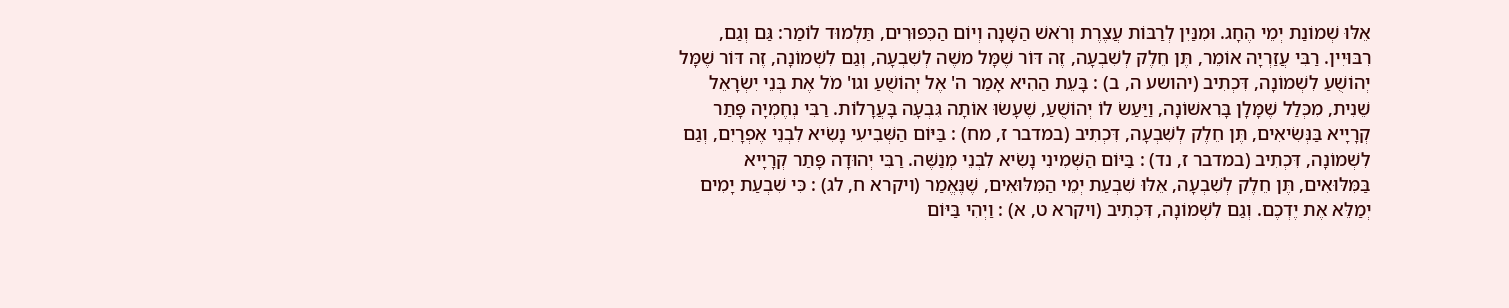אֵלּוּ שְׁמוֹנַת יְמֵי הֶחָג. וּמִנַּיִן לְרַבּוֹת עֲצֶרֶת וְרֹאשׁ הַשָּׁנָה וְיוֹם הַכִּפּוּרִים, תַּלְמוּד לוֹמַר: גַּם וְגַם, רִבּוּיִין. רַבִּי עֲזַרְיָה אוֹמֵר, תֶּן חֵלֶק לְשִׁבְעָה, זֶה דּוֹר שֶׁמָּל משֶׁה לְשִׁבְעָה, וְגַם לִשְׁמוֹנָה, זֶה דּוֹר שֶׁמָּל יְהוֹשֻׁעַ לִשְׁמוֹנָה, דִּכְתִיב (יהושע ה, ב) : בָּעֵת הַהִיא אָמַר ה' אֶל יְהוֹשֻׁעַ וגו' מֹל אֶת בְּנֵי יִשְׂרָאֵל שֵׁנִית, מִכְּלַל שֶׁמָּלָן בָּרִאשׁוֹנָה, וַיַּעַשׂ לוֹ יְהוֹשֻׁעַ, שֶׁעָשׂוּ אוֹתָה גִּבְעָה בָּעֲרָלוֹת. רַבִּי נְחֶמְיָה פָּתַר קְרָיָיא בַּנְּשִׂיאִים, תֶּן חֵלֶק לְשִׁבְעָה, דִּכְתִיב (במדבר ז, מח) : בַּיּוֹם הַשְּׁבִיעִי נָשִׂיא לִבְנֵי אֶפְרָיִם, וְגַם לִשְׁמוֹנָה, דִּכְתִיב (במדבר ז, נד) : בַּיּוֹם הַשְּׁמִינִי נָשִׂיא לִבְנֵי מְנַשֶּׁה. רַבִּי יְהוּדָה פָּתַר קְרָיָיא בַּמִּלּוּאִים, תֶּן חֵלֶק לְשִׁבְעָה, אֵלּוּ שִׁבְעַת יְמֵי הַמִּלּוּאִים, שֶׁנֶּאֱמַר (ויקרא ח, לג) : כִּי שִׁבְעַת יָמִים יְמַלֵּא אֶת יֶדְכֶם. וְגַם לִשְׁמוֹנָה, דִּכְתִיב (ויקרא ט, א) : וַיְהִי בַּיּוֹם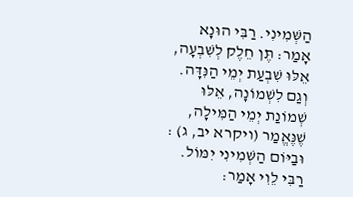הַשְּׁמִינִי. רַבִּי הוּנָא אָמַר: תֶּן חֵלֶק לְשִׁבְעָה, אֵלּוּ שִׁבְעַת יְמֵי הַנִּדָּה. וְגַם לִשְׁמוֹנָה, אֵלּוּ שְׁמוֹנַת יְמֵי הַמִּילָה, שֶׁנֶּאֱמַר (ויקרא יב, ג) : וּבַיּוֹם הַשְּׁמִינִי יִמּוֹל. רַבִּי לֵוִי אָמַר: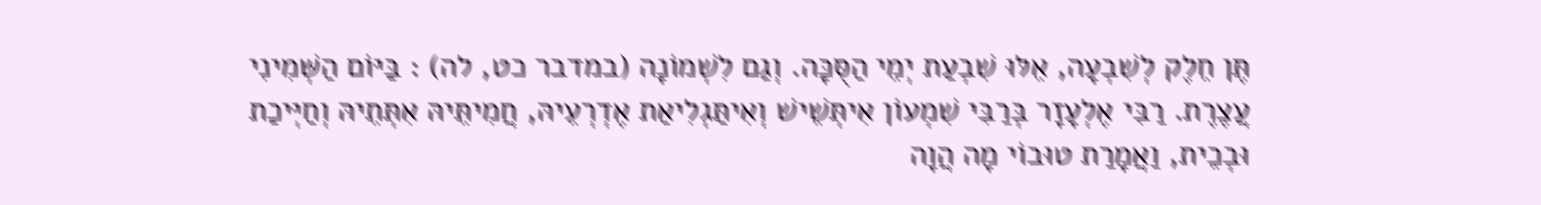תֶּן חֵלֶק לְשִׁבְעָה, אֵלּוּ שִׁבְעַת יְמֵי הַסֻּכָּה. וְגַם לִשְׁמוֹנָה (במדבר כט, לה) : בַּיּוֹם הַשְּׁמִינִי עֲצֶרֶת. רַבִּי אֶלְעָזָר בְּרַבִּי שִׁמְעוֹן אִיתְּשֵׁישׁ וְאִיתַּגְלִיאַת אֶדְרְעֵיהּ, חֲמִיתֵּיהּ אִתְּתֵיהּ וְחַיְּיכַת וּבְכֵית, וַאֲמָרַת טוּבוֹי מָה הֲוָה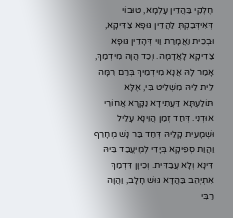חֶלְקִי בַּהֲדֵין עָלְמָא, טוּבוֹי דְּאִידְּבַקְתְּ לַהֲדֵין גּוּפָא צַדִּיקָא, וּבְכֵית וַאֲמָרַת וַוי דְּהָדֵין גּוּפָא צַדִיקָא לָאֲדָמָה. וְכַד הֲוָה מִידְמַךְ, אָמַר לָהּ אֲנָא מִידְמֵיךְ בְּרַם רִמָּה לֵית לֵיהּ מִשְׁלֵיט בִּי, אֶלָּא תּוֹלַעְתָּא דַּעֲתִידָא נַקָּרָא אֲחוֹרֵי אוּדְנִי. דְּחַד זְמַן הֲוֵינָא עָלֵיל וּשְׁמָעִית קָלֵיהּ דְּחַד בַּר נָשׁ מְחָרֵף וַהֲוַת סְפֵיקָא בְּיָדִי לְמֶיעֱבַד בֵּיהּ דִּינָא וְלָא עֲבַדִּית. וְכֵיוָן דִּדְמַךְ אִתְיְהֵב בַּהֲדָא גּוּשׁ חָלָב, וַהֲוָה רַבִּי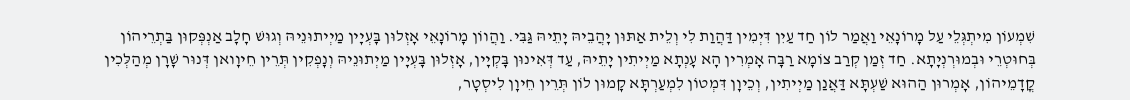שִׁמְעוֹן מִיתְגְּלֵי עַל מָרוֹנָאֵי וַאֲמַר לוֹן חַד עַיִן דִּיְמִין דַּהֲוַת לִי וְלֵית אַתּוּן יָהֲבֵיהּ יָתֵיהּ גַּבִּי. וַהֲווֹן מָרוֹנָאֵי אָזְלוּן בָּעְיָין מַיְיתוּנֵיהּ וְגוּשׁ חָלָב אַנְפְּקוּן בַּתְרֵיהוֹן בְּחוּטְרֵי וּבְמוּרְנְיָתָא. חַד זְמַן קְרַב צוֹמָא רַבָּה אָמְרִין הָא עָנְתָא מַיְיתִין יָתֵיהּ, עַד דְּאִינוּן בָּקְיָין, אָזְלוּן בָּעְיָין מַיְתוּנֵיהּ וְנָפְקִין תְּרֵין חֵיוָואן דְּנוּר שָׁרָן מְהַלְּכִין קֳדָמֵיהוֹן, אָמְרוּן הַהוּא שַׁעְתָּא דַּאֲנַן מַיְיתִין, וְכֵיוָן דִּמְטוֹן לִמְעַרְתָּא קָמוּן לוֹן תְּרֵין חֵיוָן לִיסְטָר,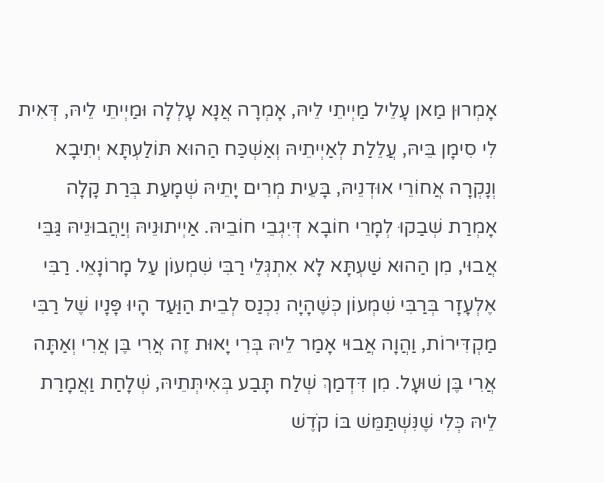אָמְרוּן מַאן עָלֵיל מַיְיתֵי לֵיהּ, אָמְרָה אֲנָא עָלְלָה וּמַיְיתֵי לֵיהּ, דְּאִית לִי סִימָן בֵּיהּ, עֲלֵלַת לְאַיְיתֵיהּ וְאַשְׁכַּח הַהוּא תּוֹלַעְתָּא יְתִיבָא וְנָקְרָה אֲחוֹרֵי אוּדְנֵיהּ, בָּעֵית מְרִים יָתֵיהּ שְׁמָעַת בְּרַת קָלָה אָמְרַת שְׁבַקוּ לְמָרֵי חוֹבָא דְּיִגְבֵי חוֹבֵיהּ. אַיְיתוּנֵיהּ וְיַהֲבוּנֵיהּ גַּבֵּי אֲבוּי, מִן הַהוּא שַׁעְתָּא לָא אִתְגְּלֵי רַבִּי שִׁמְעוֹן עַל מָרוֹנָאֵי. רַבִּי אֶלְעָזָר בְּרַבִּי שִׁמְעוֹן כְּשֶׁהָיָה נִכְנַס לְבֵית הַוַּעַד הָיוּ פָּנָיו שֶׁל רַבִּי מַקְדִּירוֹת, וַהֲוָה אֲבוּי אָמַר לֵיהּ בְּרִי יָאוּת זֶה אֲרִי בֶּן אֲרִי וְאַתָּה אֲרִי בֶּן שׁוּעָל. מִן דִּדְמַךְ שְׁלַח תָּבַע בְּאִיתְּתֵיהּ, שְׁלָחַת וַאֲמָרַת לֵיהּ כְּלִי שֶׁנִּשְׁתַּמֵּשׁ בּוֹ קֹדֶשׁ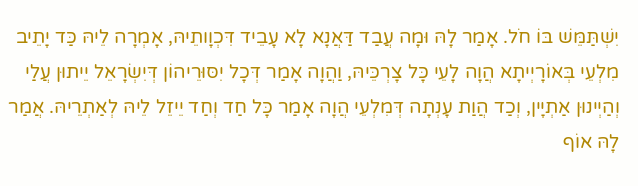יִשְׁתַּמֵּשׁ בּוֹ חֹל. אָמַר לָהּ וּמָה עֲבַד דַּאֲנָא לָא עָבֵיד דִּכְוָותֵיהּ, אָמְרָה לֵיהּ כַּד יָתֵיב מִלְעֵי בְּאוֹרָיְיתָא הֲוָה לָעֵי כָּל צָרְכֵּיהּ, וַהֲוָה אָמַר דְּכָל יִסּוּרֵיהוֹן דְּיִשְׂרָאֵל יֵיתוּן עֲלַי וְהַיְינוּן אַתְיָין, וְכַד הֲוַת עָנְתָה דְּמִלְעֵי הֲוָה אָמַר כָּל חַד וְחַד יֵיזֵל לֵיהּ לְאַתְרֵיהּ. אֲמַר לָהּ אוֹף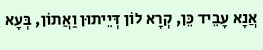אֲנָא עָבֵיד כֵּן, קְרָא לוֹן דְּיֵיתוּן וַאֲתוֹן, בְּעָא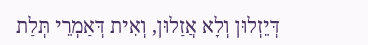דְּיֵזְלוּן וְלָא אֲזַלוּן, וְאִית דְּאַמְרֵי תְּלַת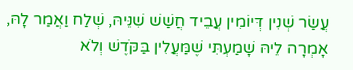עֲשַׂר שְׁנִין דְּיוֹמִין עֲבֵיד חֲשַׁשׁ שִׁנֵּיהּ, שְׁלַח וַאֲמַר לָהּ, אָמְרָה לֵיהּ שָׁמַעְתִּי שֶׁמַּעֲלִין בַּקֹּדֶשׁ וְלֹא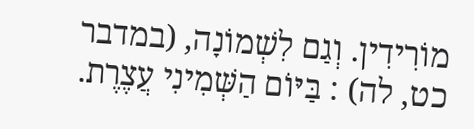מוֹרִידִין. וְגַם לִשְׁמוֹנָה, (במדבר כט, לה) : בַּיּוֹם הַשְּׁמִינִי עֲצֶרֶת.